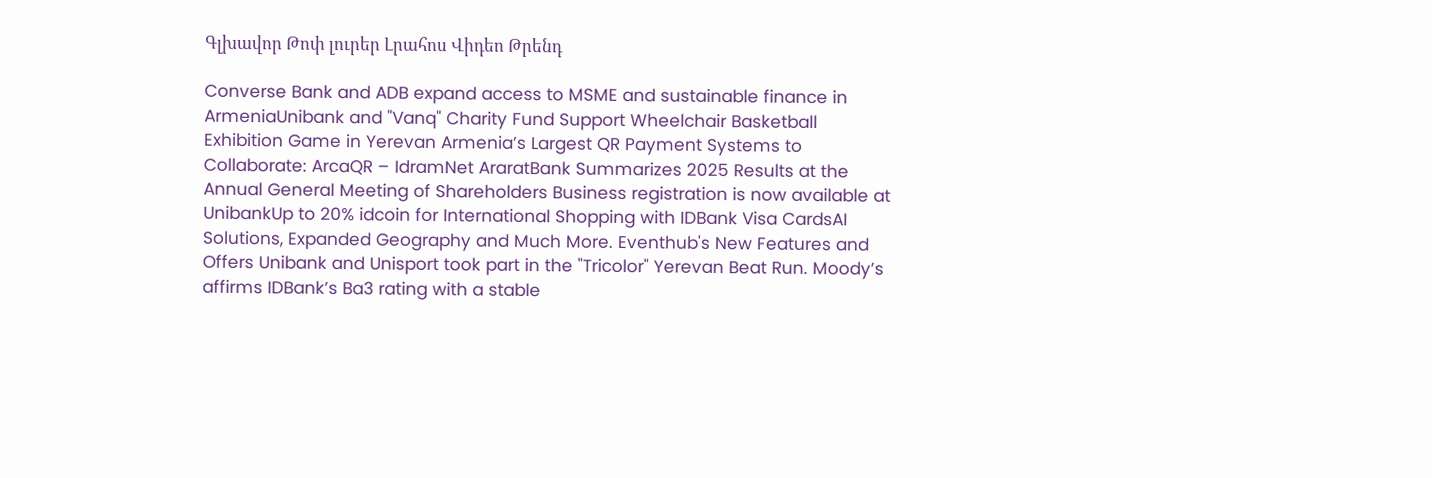Գլխավոր Թոփ լուրեր Լրահոս Վիդեո Թրենդ

Converse Bank and ADB expand access to MSME and sustainable finance in ArmeniaUnibank and "Vanq" Charity Fund Support Wheelchair Basketball Exhibition Game in Yerevan Armenia’s Largest QR Payment Systems to Collaborate: ArcaQR – IdramNet AraratBank Summarizes 2025 Results at the Annual General Meeting of Shareholders Business registration is now available at UnibankUp to 20% idcoin for International Shopping with IDBank Visa CardsAI Solutions, Expanded Geography and Much More. Eventhub's New Features and Offers Unibank and Unisport took part in the "Tricolor" Yerevan Beat Run. Moody’s affirms IDBank’s Ba3 rating with a stable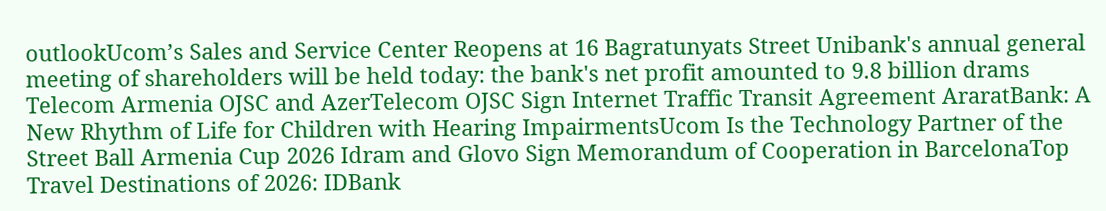outlookUcom’s Sales and Service Center Reopens at 16 Bagratunyats Street Unibank's annual general meeting of shareholders will be held today: the bank's net profit amounted to 9.8 billion drams Telecom Armenia OJSC and AzerTelecom OJSC Sign Internet Traffic Transit Agreement AraratBank: A New Rhythm of Life for Children with Hearing ImpairmentsUcom Is the Technology Partner of the Street Ball Armenia Cup 2026 Idram and Glovo Sign Memorandum of Cooperation in BarcelonaTop Travel Destinations of 2026: IDBank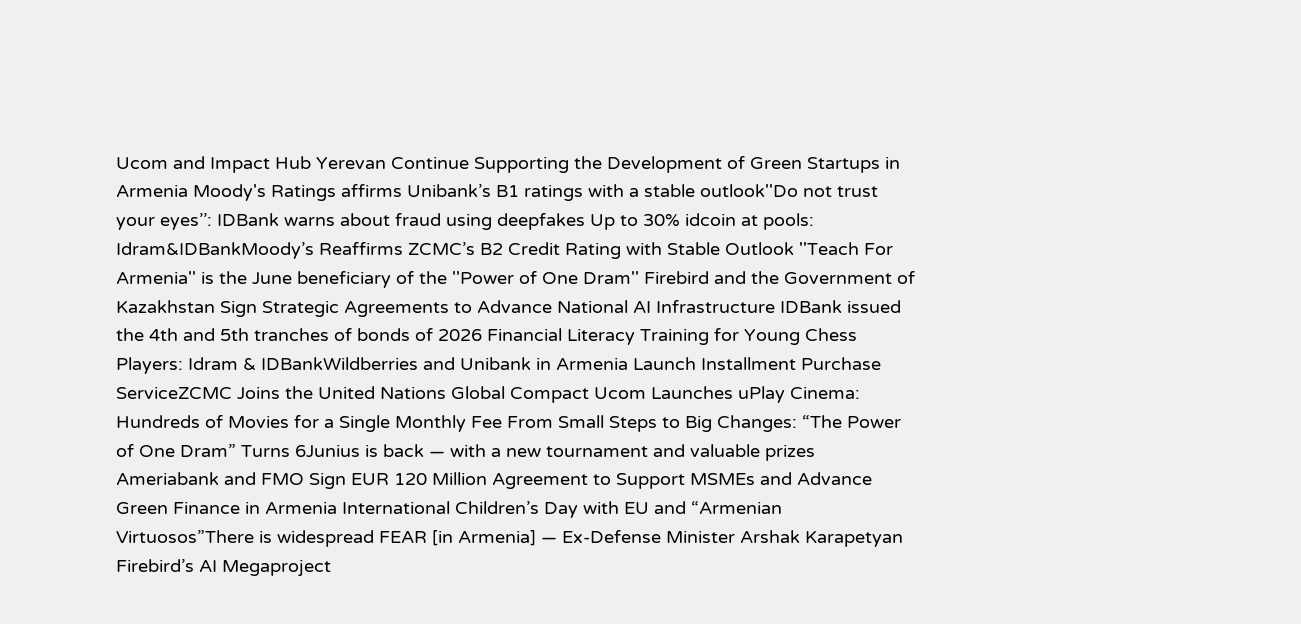Ucom and Impact Hub Yerevan Continue Supporting the Development of Green Startups in Armenia Moody's Ratings affirms Unibank’s B1 ratings with a stable outlook''Do not trust your eyes’’: IDBank warns about fraud using deepfakes Up to 30% idcoin at pools: Idram&IDBankMoody’s Reaffirms ZCMC’s B2 Credit Rating with Stable Outlook ''Teach For Armenia'' is the June beneficiary of the ''Power of One Dram'' Firebird and the Government of Kazakhstan Sign Strategic Agreements to Advance National AI Infrastructure IDBank issued the 4th and 5th tranches of bonds of 2026 Financial Literacy Training for Young Chess Players: Idram & IDBankWildberries and Unibank in Armenia Launch Installment Purchase ServiceZCMC Joins the United Nations Global Compact Ucom Launches uPlay Cinema: Hundreds of Movies for a Single Monthly Fee From Small Steps to Big Changes: “The Power of One Dram” Turns 6Junius is back — with a new tournament and valuable prizes Ameriabank and FMO Sign EUR 120 Million Agreement to Support MSMEs and Advance Green Finance in Armenia International Children’s Day with EU and “Armenian Virtuosos”There is widespread FEAR [in Armenia] — Ex-Defense Minister Arshak Karapetyan Firebird’s AI Megaproject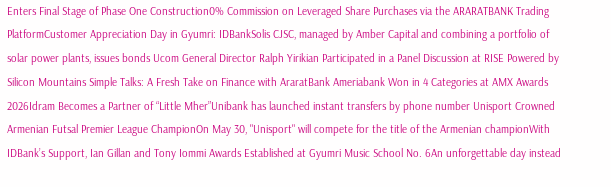Enters Final Stage of Phase One Construction0% Commission on Leveraged Share Purchases via the ARARATBANK Trading PlatformCustomer Appreciation Day in Gyumri: IDBankSolis CJSC, managed by Amber Capital and combining a portfolio of solar power plants, issues bonds Ucom General Director Ralph Yirikian Participated in a Panel Discussion at RISE Powered by Silicon Mountains Simple Talks: A Fresh Take on Finance with AraratBank Ameriabank Won in 4 Categories at AMX Awards 2026Idram Becomes a Partner of “Little Mher”Unibank has launched instant transfers by phone number Unisport Crowned Armenian Futsal Premier League ChampionOn May 30, "Unisport" will compete for the title of the Armenian championWith IDBank’s Support, Ian Gillan and Tony Iommi Awards Established at Gyumri Music School No. 6An unforgettable day instead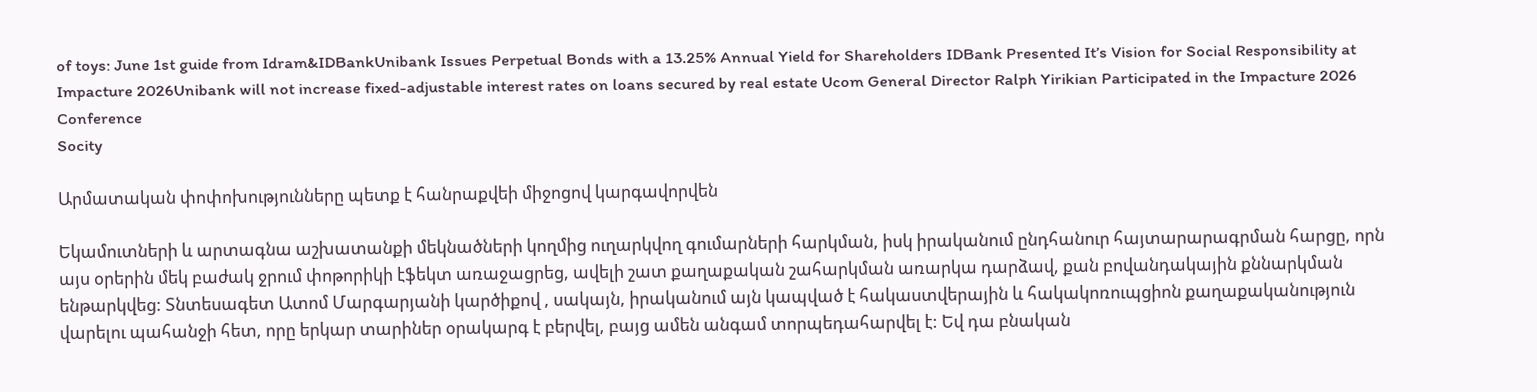of toys: June 1st guide from Idram&IDBankUnibank Issues Perpetual Bonds with a 13.25% Annual Yield for Shareholders IDBank Presented It’s Vision for Social Responsibility at Impacture 2026Unibank will not increase fixed-adjustable interest rates on loans secured by real estate Ucom General Director Ralph Yirikian Participated in the Impacture 2026 Conference
Socity

Արմատական փոփոխությունները պետք է հանրաքվեի միջոցով կարգավորվեն

Եկամուտների և արտագնա աշխատանքի մեկնածների կողմից ուղարկվող գումարների հարկման, իսկ իրականում ընդհանուր հայտարարագրման հարցը, որն այս օրերին մեկ բաժակ ջրում փոթորիկի էֆեկտ առաջացրեց, ավելի շատ քաղաքական շահարկման առարկա դարձավ, քան բովանդակային քննարկման ենթարկվեց: Տնտեսագետ Ատոմ Մարգարյանի կարծիքով , սակայն, իրականում այն կապված է հակաստվերային և հակակոռուպցիոն քաղաքականություն վարելու պահանջի հետ, որը երկար տարիներ օրակարգ է բերվել, բայց ամեն անգամ տորպեդահարվել է: Եվ դա բնական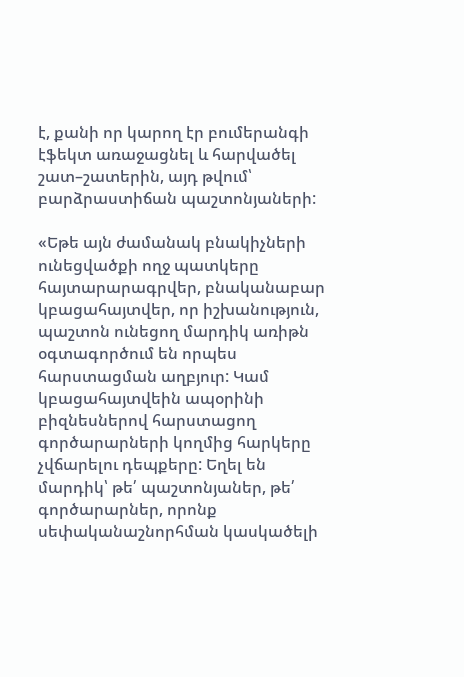է, քանի որ կարող էր բումերանգի էֆեկտ առաջացնել և հարվածել շատ–շատերին, այդ թվում՝ բարձրաստիճան պաշտոնյաների:

«Եթե այն ժամանակ բնակիչների ունեցվածքի ողջ պատկերը հայտարարագրվեր, բնականաբար կբացահայտվեր, որ իշխանություն, պաշտոն ունեցող մարդիկ առիթն օգտագործում են որպես հարստացման աղբյուր: Կամ կբացահայտվեին ապօրինի բիզնեսներով հարստացող գործարարների կողմից հարկերը չվճարելու դեպքերը: Եղել են մարդիկ՝ թե՛ պաշտոնյաներ, թե՛ գործարարներ, որոնք սեփականաշնորհման կասկածելի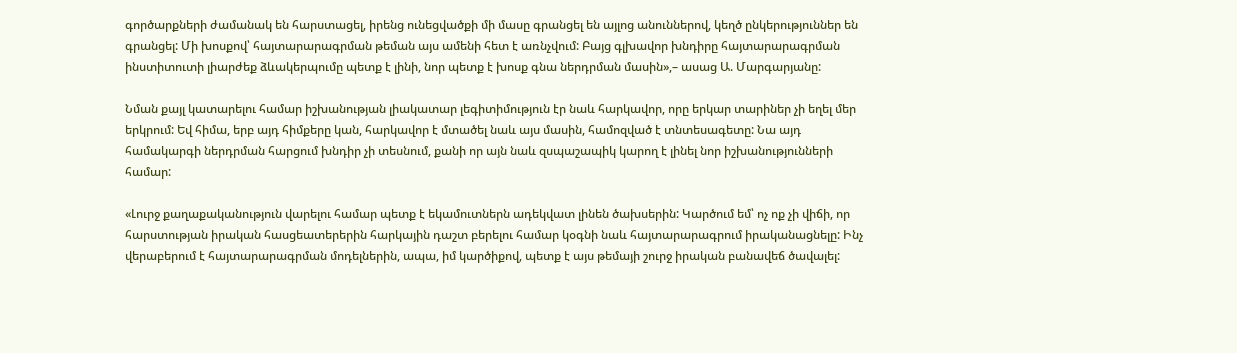գործարքների ժամանակ են հարստացել, իրենց ունեցվածքի մի մասը գրանցել են այլոց անուններով, կեղծ ընկերություններ են գրանցել: Մի խոսքով՝ հայտարարագրման թեման այս ամենի հետ է առնչվում: Բայց գլխավոր խնդիրը հայտարարագրման ինստիտուտի լիարժեք ձևակերպումը պետք է լինի, նոր պետք է խոսք գնա ներդրման մասին»,– ասաց Ա. Մարգարյանը:

Նման քայլ կատարելու համար իշխանության լիակատար լեգիտիմություն էր նաև հարկավոր, որը երկար տարիներ չի եղել մեր երկրում: Եվ հիմա, երբ այդ հիմքերը կան, հարկավոր է մտածել նաև այս մասին, համոզված է տնտեսագետը: Նա այդ համակարգի ներդրման հարցում խնդիր չի տեսնում, քանի որ այն նաև զսպաշապիկ կարող է լինել նոր իշխանությունների համար:

«Լուրջ քաղաքականություն վարելու համար պետք է եկամուտներն ադեկվատ լինեն ծախսերին: Կարծում եմ՝ ոչ ոք չի վիճի, որ հարստության իրական հասցեատերերին հարկային դաշտ բերելու համար կօգնի նաև հայտարարագրում իրականացնելը: Ինչ վերաբերում է հայտարարագրման մոդելներին, ապա, իմ կարծիքով, պետք է այս թեմայի շուրջ իրական բանավեճ ծավալել: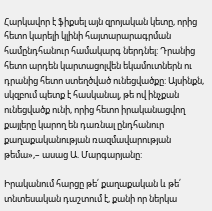Հարկավոր է ֆիքսել այն զրոյական կետը, որից հետո կարելի կլինի հայտարարագրման համընդհանուր համակարգ ներդնել: Դրանից հետո արդեն կարտացոլվեն եկամուտներն ու դրանից հետո ստեղծված ունեցվածքը: Այսինքն, սկզբում պետք է հասկանալ, թե ով ինչքան ունեցվածք ունի, որից հետո իրականացվող քայլերը կարող են դառնալ ընդհանուր քաղաքականության ռազմավարության թեմա»,– ասաց Ա. Մարգարյանը:

Իրականում հարցը թե՛ քաղաքական և թե՛ տնտեսական դաշտում է, քանի որ ներկա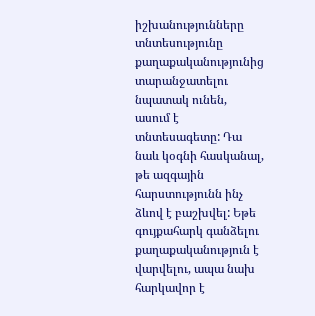իշխանությունները տնտեսությունը քաղաքականությունից տարանջատելու նպատակ ունեն, ասում է տնտեսագետը: Դա նաև կօգնի հասկանալ, թե ազգային հարստությունն ինչ ձևով է բաշխվել: Եթե գույքահարկ գանձելու քաղաքականություն է վարվելու, ապա նախ հարկավոր է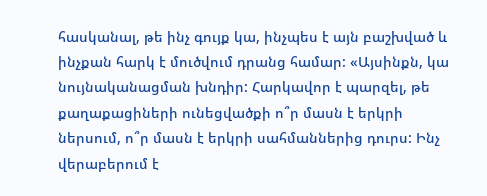հասկանալ, թե ինչ գույք կա, ինչպես է այն բաշխված և ինչքան հարկ է մուծվում դրանց համար: «Այսինքն, կա նույնականացման խնդիր: Հարկավոր է պարզել, թե քաղաքացիների ունեցվածքի ո՞ր մասն է երկրի ներսում, ո՞ր մասն է երկրի սահմաններից դուրս: Ինչ վերաբերում է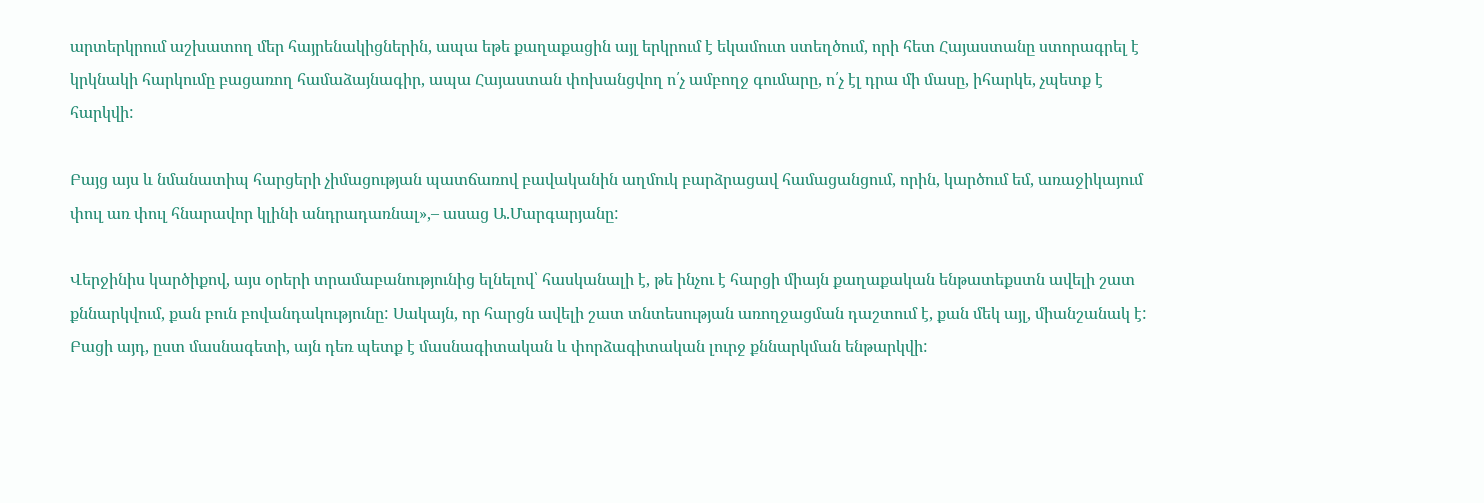արտերկրում աշխատող մեր հայրենակիցներին, ապա եթե քաղաքացին այլ երկրում է եկամուտ ստեղծում, որի հետ Հայաստանը ստորագրել է կրկնակի հարկումը բացառող համաձայնագիր, ապա Հայաստան փոխանցվող ո՛չ ամբողջ գումարը, ո՛չ էլ դրա մի մասը, իհարկե, չպետք է հարկվի:

Բայց այս և նմանատիպ հարցերի չիմացության պատճառով բավականին աղմուկ բարձրացավ համացանցում, որին, կարծում եմ, առաջիկայում փուլ առ փուլ հնարավոր կլինի անդրադառնալ»,– ասաց Ա.Մարգարյանը:

Վերջինիս կարծիքով, այս օրերի տրամաբանությունից ելնելով՝ հասկանալի է, թե ինչու է հարցի միայն քաղաքական ենթատեքստն ավելի շատ քննարկվում, քան բուն բովանդակությունը: Սակայն, որ հարցն ավելի շատ տնտեսության առողջացման դաշտում է, քան մեկ այլ, միանշանակ է: Բացի այդ, ըստ մասնագետի, այն դեռ պետք է մասնագիտական և փորձագիտական լուրջ քննարկման ենթարկվի: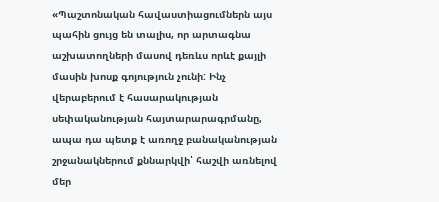«Պաշտոնական հավաստիացումներն այս պահին ցույց են տալիս, որ արտագնա աշխատողների մասով դեռևս որևէ քայլի մասին խոսք գոյություն չունի: Ինչ վերաբերում է հասարակության սեփականության հայտարարագրմանը, ապա դա պետք է առողջ բանականության շրջանակներում քննարկվի՝ հաշվի առնելով մեր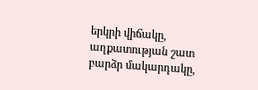երկրի վիճակը, աղքատության շատ բարձր մակարդակը,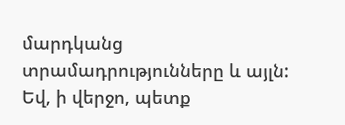մարդկանց տրամադրությունները և այլն: Եվ, ի վերջո, պետք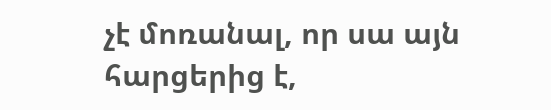չէ մոռանալ, որ սա այն հարցերից է,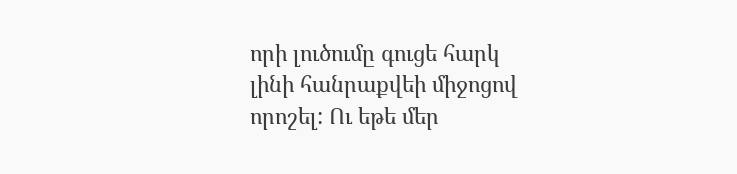որի լուծումը գուցե հարկ լինի հանրաքվեի միջոցով որոշել: Ու եթե մեր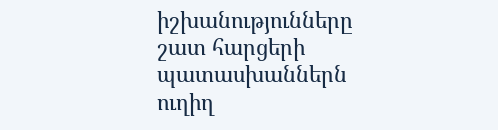իշխանությունները շատ հարցերի պատասխաններն ուղիղ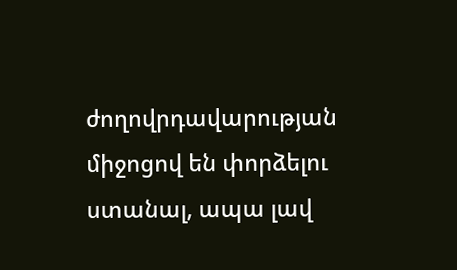ժողովրդավարության միջոցով են փորձելու ստանալ, ապա լավ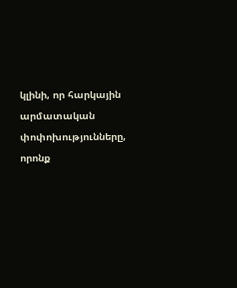կլինի, որ հարկային արմատական փոփոխությունները, որոնք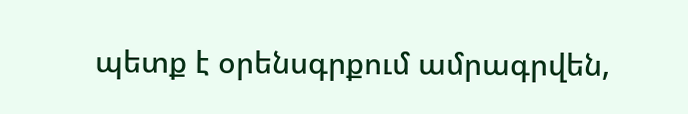պետք է օրենսգրքում ամրագրվեն,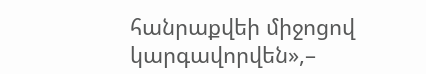հանրաքվեի միջոցով կարգավորվեն»,–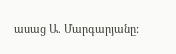ասաց Ա. Մարգարյանը: